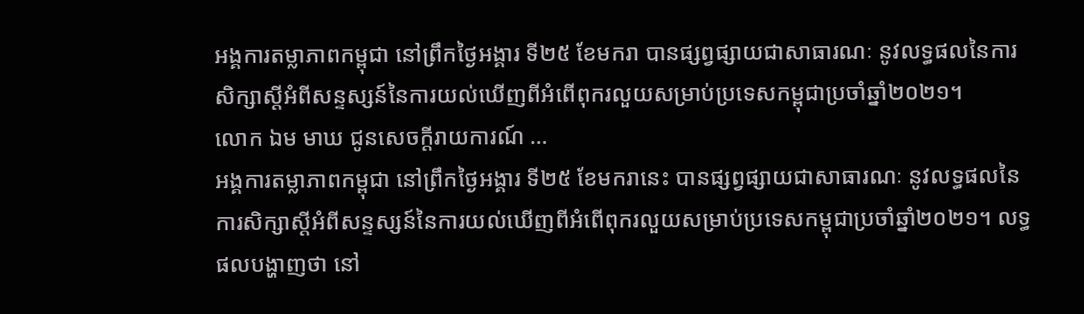អង្គការតម្លាភាពកម្ពុជា នៅព្រឹកថ្ងៃអង្គារ ទី២៥ ខែមករា បានផ្សព្វផ្សាយជាសាធារណៈ នូវលទ្ធផលនៃការសិក្សាស្តីអំពីសន្ទស្សន៍នៃការយល់ឃើញពីអំពើពុករលួយសម្រាប់ប្រទេសកម្ពុជាប្រចាំឆ្នាំ២០២១។
លោក ឯម មាឃ ជូនសេចក្ដីរាយការណ៍ …
អង្គការតម្លាភាពកម្ពុជា នៅព្រឹកថ្ងៃអង្គារ ទី២៥ ខែមករានេះ បានផ្សព្វផ្សាយជាសាធារណៈ នូវលទ្ធផលនៃការសិក្សាស្តីអំពីសន្ទស្សន៍នៃការយល់ឃើញពីអំពើពុករលួយសម្រាប់ប្រទេសកម្ពុជាប្រចាំឆ្នាំ២០២១។ លទ្ធផលបង្ហាញថា នៅ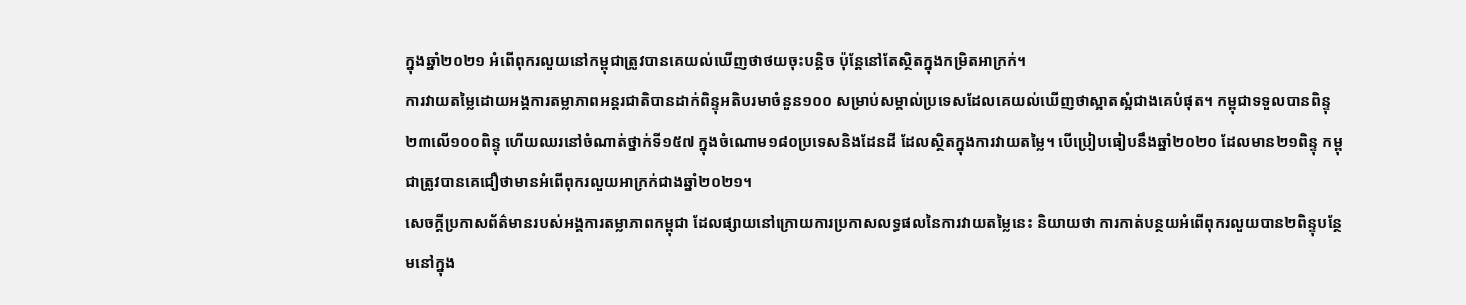ក្នុងឆ្នាំ២០២១ អំពើពុករលួយនៅកម្ពុជាត្រូវបានគេយល់ឃើញថាថយចុះបន្តិច ប៉ុន្តែនៅតែស្ថិតក្នុងកម្រិតអាក្រក់។
ការវាយតម្លៃដោយអង្គការតម្លាភាពអន្តរជាតិបានដាក់ពិន្ទុអតិបរមាចំនួន១០០ សម្រាប់សម្គាល់ប្រទេសដែលគេយល់ឃើញថាស្អាតស្អំជាងគេបំផុត។ កម្ពុជាទទួលបានពិន្ទុ២៣លើ១០០ពិន្ទុ ហើយឈរនៅចំណាត់ថ្នាក់ទី១៥៧ ក្នុងចំណោម១៨០ប្រទេសនិងដែនដី ដែលស្ថិតក្នុងការវាយតម្លៃ។ បើប្រៀបធៀបនឹងឆ្នាំ២០២០ ដែលមាន២១ពិន្ទុ កម្ពុជាត្រូវបានគេជឿថាមានអំពើពុករលួយអាក្រក់ជាងឆ្នាំ២០២១។
សេចក្ដីប្រកាសព័ត៌មានរបស់អង្គការតម្លាភាពកម្ពុជា ដែលផ្សាយនៅក្រោយការប្រកាសលទ្ធផលនៃការវាយតម្លៃនេះ និយាយថា ការកាត់បន្ថយអំពើពុករលួយបាន២ពិន្ទុបន្ថែមនៅក្នុង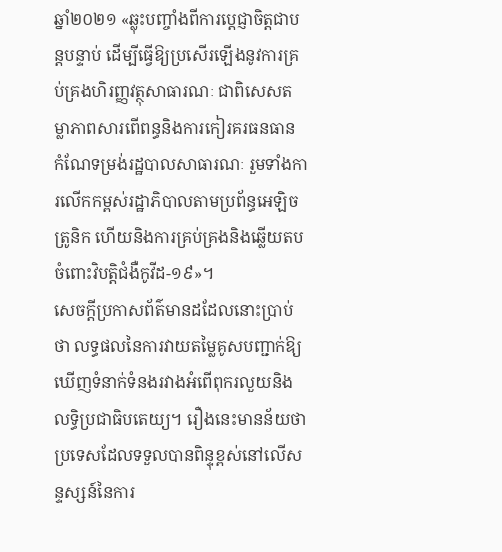ឆ្នាំ២០២១ «ឆ្លុះបញ្ចាំងពីការប្ដេជ្ញាចិត្តជាបន្តបន្ទាប់ ដើម្បីធ្វើឱ្យប្រសើរឡើងនូវការគ្រប់គ្រងហិរញ្ញវត្ថុសាធារណៈ ជាពិសេសតម្លាភាពសារពើពន្ធនិងការកៀរគរធនធាន កំណែទម្រង់រដ្ឋបាលសាធារណៈ រួមទាំងការលើកកម្ពស់រដ្ឋាភិបាលតាមប្រព័ន្ធអេឡិចត្រូនិក ហើយនិងការគ្រប់គ្រងនិងឆ្លើយតបចំពោះវិបត្តិជំងឺកូវីដ-១៩»។
សេចក្ដីប្រកាសព័ត៌មានដដែលនោះប្រាប់ថា លទ្ធផលនៃការវាយតម្លៃគូសបញ្ជាក់ឱ្យឃើញទំនាក់ទំនងរវាងអំពើពុករលួយនិងលទ្ធិប្រជាធិបតេយ្យ។ រឿងនេះមានន័យថា ប្រទេសដែលទទួលបានពិន្ទុខ្ពស់នៅលើសន្ទស្សន៍នៃការ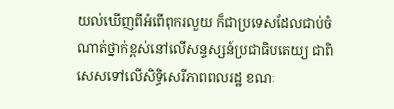យល់ឃើញពីអំពើពុករលួយ ក៏ជាប្រទេសដែលជាប់ចំណាត់ថ្នាក់ខ្ពស់នៅលើសន្ទស្សន៍ប្រជាធិបតេយ្យ ជាពិសេសទៅលើសិទ្ធិសេរីភាពពលរដ្ឋ ខណៈ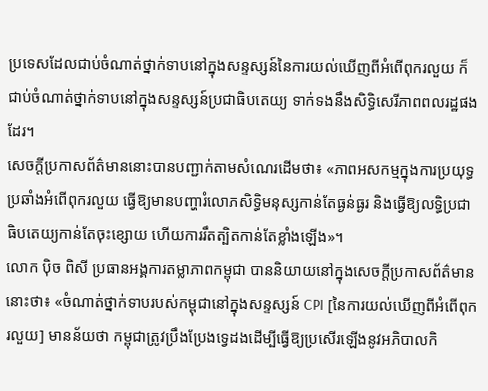ប្រទេសដែលជាប់ចំណាត់ថ្នាក់ទាបនៅក្នុងសន្ទស្សន៍នៃការយល់ឃើញពីអំពើពុករលួយ ក៏ជាប់ចំណាត់ថ្នាក់ទាបនៅក្នុងសន្ទស្សន៍ប្រជាធិបតេយ្យ ទាក់ទងនឹងសិទ្ធិសេរីភាពពលរដ្ឋផងដែរ។
សេចក្ដីប្រកាសព័ត៌មាននោះបានបញ្ជាក់តាមសំណេរដើមថា៖ «ភាពអសកម្មក្នុងការប្រយុទ្ធប្រឆាំងអំពើពុករលួយ ធ្វើឱ្យមានបញ្ហារំលោភសិទ្ធិមនុស្សកាន់តែធ្ងន់ធ្ងរ និងធ្វើឱ្យលទ្ធិប្រជាធិបតេយ្យកាន់តែចុះខ្សោយ ហើយការរឹតត្បិតកាន់តែខ្លាំងឡើង»។
លោក ប៉ិច ពិសី ប្រធានអង្គការតម្លាភាពកម្ពុជា បាននិយាយនៅក្នុងសេចក្ដីប្រកាសព័ត៌មាននោះថា៖ «ចំណាត់ថ្នាក់ទាបរបស់កម្ពុជានៅក្នុងសន្ទស្សន៍ CPI [នៃការយល់ឃើញពីអំពើពុករលួយ] មានន័យថា កម្ពុជាត្រូវប្រឹងប្រែងទ្វេដងដើម្បីធ្វើឱ្យប្រសើរឡើងនូវអភិបាលកិ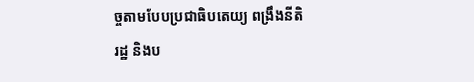ច្ចតាមបែបប្រជាធិបតេយ្យ ពង្រឹងនីតិរដ្ឋ និងប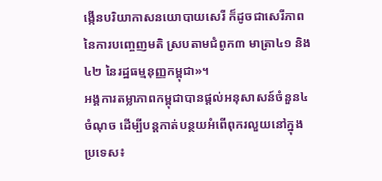ង្កើនបរិយាកាសនយោបាយសេរី ក៏ដូចជាសេរីភាពនៃការបញ្ចេញមតិ ស្របតាមជំពូក៣ មាត្រា៤១ និង៤២ នៃរដ្ឋធម្មនុញ្ញកម្ពុជា»។
អង្គការតម្លាភាពកម្ពុជាបានផ្ដល់អនុសាសន៍ចំនួន៤ចំណុច ដើម្បីបន្តកាត់បន្ថយអំពើពុករលួយនៅក្នុងប្រទេស៖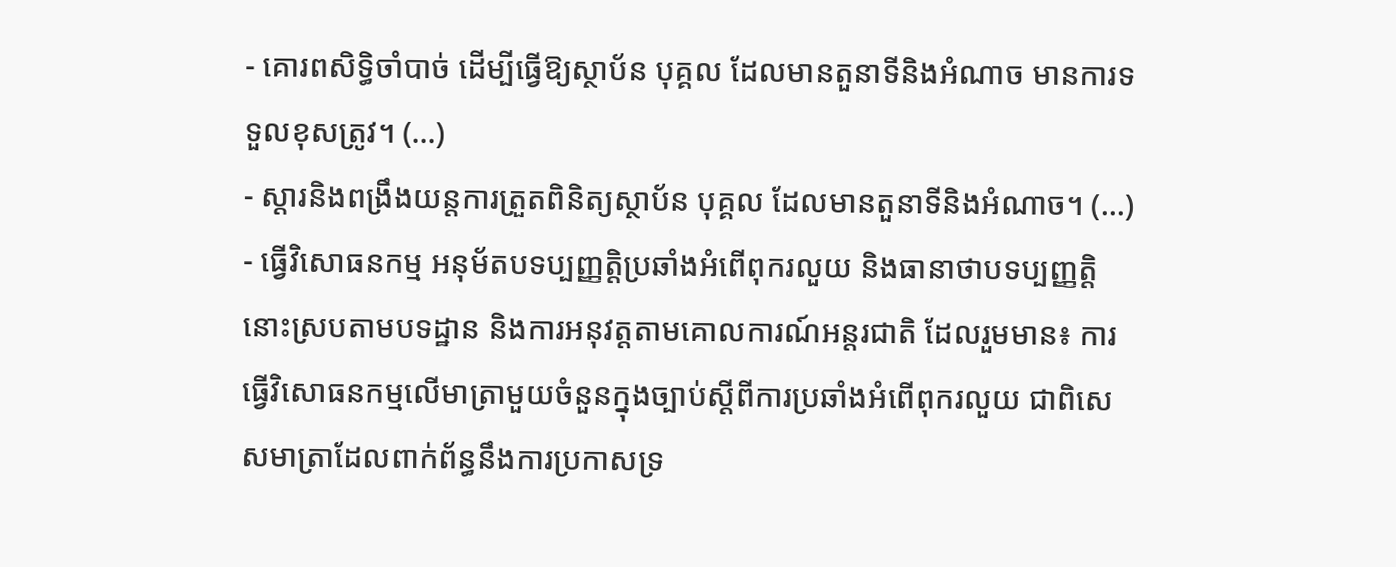- គោរពសិទ្ធិចាំបាច់ ដើម្បីធ្វើឱ្យស្ថាប័ន បុគ្គល ដែលមានតួនាទីនិងអំណាច មានការទទួលខុសត្រូវ។ (…)
- ស្ដារនិងពង្រឹងយន្តការត្រួតពិនិត្យស្ថាប័ន បុគ្គល ដែលមានតួនាទីនិងអំណាច។ (…)
- ធ្វើវិសោធនកម្ម អនុម័តបទប្បញ្ញត្តិប្រឆាំងអំពើពុករលួយ និងធានាថាបទប្បញ្ញត្តិនោះស្របតាមបទដ្ឋាន និងការអនុវត្តតាមគោលការណ៍អន្តរជាតិ ដែលរួមមាន៖ ការធ្វើវិសោធនកម្មលើមាត្រាមួយចំនួនក្នុងច្បាប់ស្ដីពីការប្រឆាំងអំពើពុករលួយ ជាពិសេសមាត្រាដែលពាក់ព័ន្ធនឹងការប្រកាសទ្រ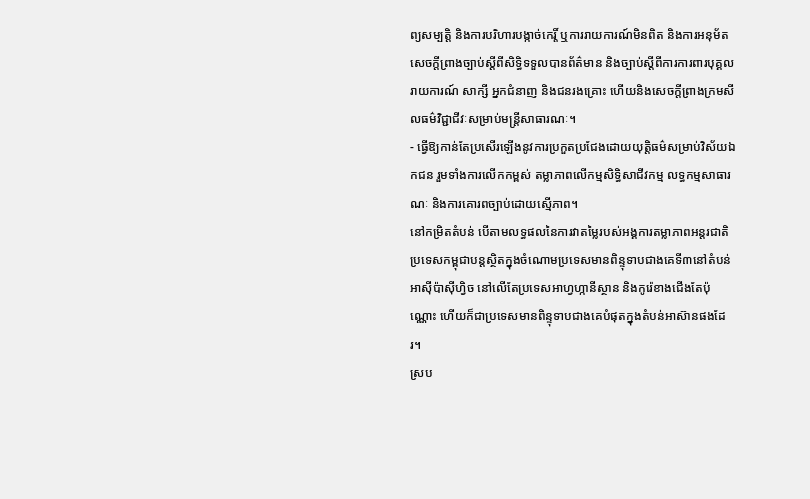ព្យសម្បត្តិ និងការបរិហារបង្កាច់កេរ្តិ៍ ឬការរាយការណ៍មិនពិត និងការអនុម័តសេចក្ដីព្រាងច្បាប់ស្ដីពីសិទ្ធិទទួលបានព័ត៌មាន និងច្បាប់ស្ដីពីការការពារបុគ្គលរាយការណ៍ សាក្សី អ្នកជំនាញ និងជនរងគ្រោះ ហើយនិងសេចក្ដីព្រាងក្រមសីលធម៌វិជ្ជាជីវៈសម្រាប់មន្ត្រីសាធារណៈ។
- ធ្វើឱ្យកាន់តែប្រសើរឡើងនូវការប្រកួតប្រជែងដោយយុត្តិធម៌សម្រាប់វិស័យឯកជន រួមទាំងការលើកកម្ពស់ តម្លាភាពលើកម្មសិទ្ធិសាជីវកម្ម លទ្ធកម្មសាធារណៈ និងការគោរពច្បាប់ដោយស្មើភាព។
នៅកម្រិតតំបន់ បើតាមលទ្ធផលនៃការវាតម្លៃរបស់អង្គការតម្លាភាពអន្តរជាតិ ប្រទេសកម្ពុជាបន្តស្ថិតក្នុងចំណោមប្រទេសមានពិន្ទុទាបជាងគេទី៣នៅតំបន់អាស៊ីប៉ាស៊ីហ្វិច នៅលើតែប្រទេសអាហ្វហ្កានីស្ថាន និងកូរ៉េខាងជើងតែប៉ុណ្ណោះ ហើយក៏ជាប្រទេសមានពិន្ទុទាបជាងគេបំផុតក្នុងតំបន់អាស៊ានផងដែរ។
ស្រប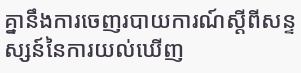គ្នានឹងការចេញរបាយការណ៍ស្ដីពីសន្ទស្សន៍នៃការយល់ឃើញ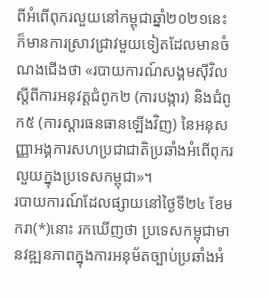ពីអំពើពុករលួយនៅកម្ពុជាឆ្នាំ២០២១នេះ ក៏មានការស្រាវជ្រាវមួយទៀតដែលមានចំណងជើងថា «របាយការណ៍សង្គមស៊ីវិលស្ដីពីការអនុវត្តជំពូក២ (ការបង្ការ) និងជំពូក៥ (ការស្ដារធនធានឡើងវិញ) នៃអនុសញ្ញាអង្គការសហប្រជាជាតិប្រឆាំងអំពើពុករលួយក្នុងប្រទេសកម្ពុជា»។
របាយការណ៍ដែលផ្សាយនៅថ្ងៃទី២៤ ខែមករា(*)នោះ រកឃើញថា ប្រទេសកម្ពុជាមានវឌ្ឍនភាពក្នុងការអនុម័តច្បាប់ប្រឆាំងអំ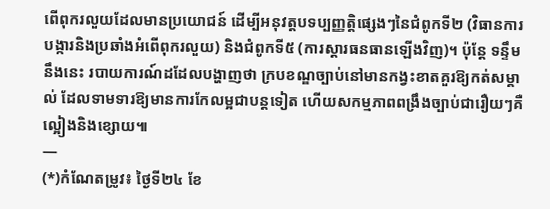ពើពុករលួយដែលមានប្រយោជន៍ ដើម្បីអនុវត្តបទប្បញ្ញត្តិផ្សេងៗនៃជំពូកទី២ (វិធានការបង្ការនិងប្រឆាំងអំពើពុករលួយ) និងជំពូកទី៥ (ការស្ដារធនធានឡើងវិញ)។ ប៉ុន្តែ ទន្ទឹមនឹងនេះ របាយការណ៍ដដែលបង្ហាញថា ក្របខណ្ឌច្បាប់នៅមានកង្វះខាតគួរឱ្យកត់សម្គាល់ ដែលទាមទារឱ្យមានការកែលម្អជាបន្តទៀត ហើយសកម្មភាពពង្រឹងច្បាប់ជារឿយៗគឺល្អៀងនិងខ្សោយ៕
—
(*)កំណែតម្រូវ៖ ថ្ងៃទី២៤ ខែ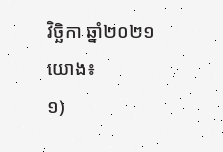វិច្ឆិកា ឆ្នាំ២០២១
យោង៖
១)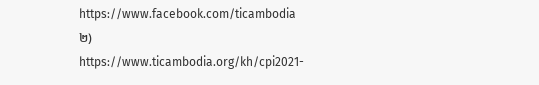https://www.facebook.com/ticambodia
២) https://www.ticambodia.org/kh/cpi2021-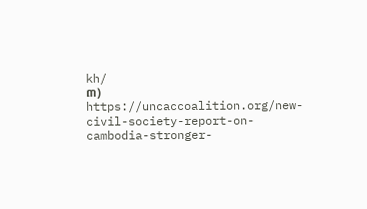kh/
៣) https://uncaccoalition.org/new-civil-society-report-on-cambodia-stronger-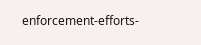enforcement-efforts-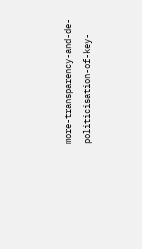more-transparency-and-de-politicisation-of-key-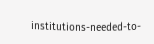institutions-needed-to-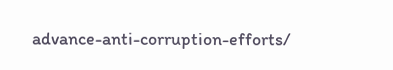advance-anti-corruption-efforts/